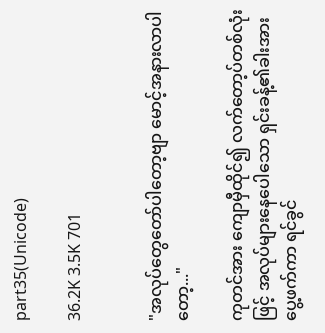part35(Unicode)

36.2K 3.5K 701


"အလုပ်တွေတော်ပါတော့ဗျာ မောင့်အနားလာပါတော့..."

ကုတင်အား ကျောမှီထိုင်၍ လက်တော့ပ်တစ်လုံးဖြင့် အလုပ်များနေပေါသော ရှင်းခန့်၏ခါးအားပွေ့ဖက်ကာ ရင်ခွင်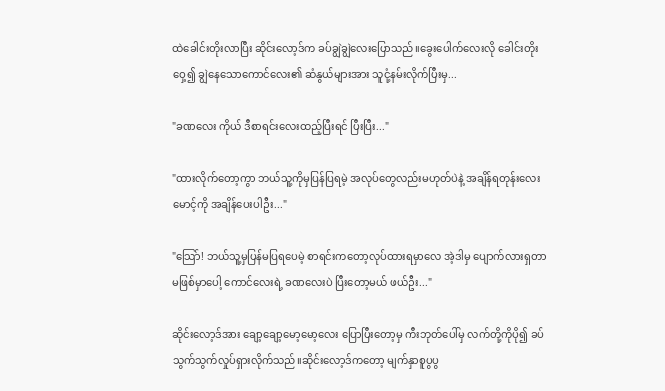ထဲခေါင်းတိုးလာပြီး ဆိုင်းလော့ဒ်က ခပ်ချွဲချွဲလေးပြောသည်။‌ခွေးပေါက်လေး‌လို ခေါင်းတိုးဝှေ့၍ ချွဲနေသောကောင်လေး၏ ဆံနွယ်များအား သူငုံ့နမ်းလိုက်ပြီးမှ...

"ခဏလေး ကိုယ် ဒီစာရင်းလေးထည့်ပြီးရင် ပြီးပြီး..."

"ထားလိုက်တော့ကွာ ဘယ်သူ့ကိုမှပြန်ပြရမဲ့ အလုပ်တွေလည်းမဟုတ်ပဲနဲ့ အချိန်ရတုန်းလေး မောင့်ကို အချိန်ပေးပါဦး..."

"သြော်! ဘယ်သူ့မှပြန်မပြရပေမဲ့ စာရင်းကတော့လုပ်ထားရမှာလေ အဲ့ဒါမှ ပျောက်လားရှတာမဖြစ်မှာပေါ့ ကောင်လေးရဲ့ ခဏလေးပဲ ပြီးတော့မယ် ဖယ်ဦး..."

ဆိုင်းလော့ဒ်အား ချော့ချော့မော့မော့လေး ပြောပြီးတော့မှ ကီးဘုတ်ပေါ်မှ လက်တို့ကိုပို၍ ခပ်သွက်သွက်လှုပ်ရှားလိုက်သည်။ဆိုင်းလော့ဒ်ကတော့ မျက်နှာစူပွပွ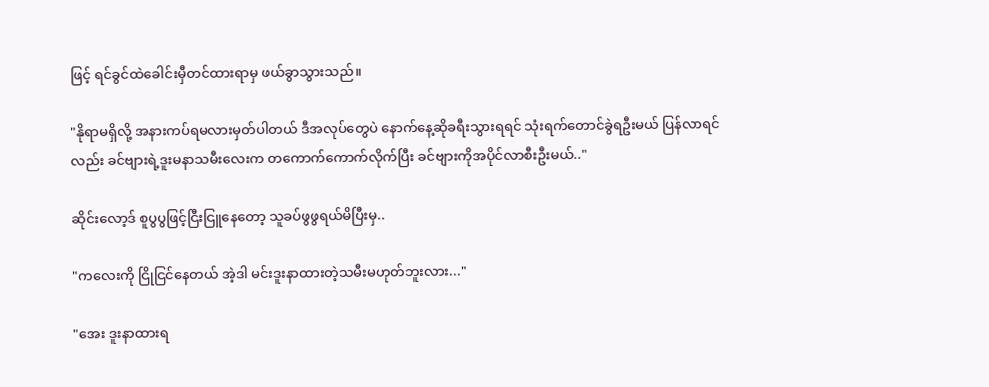ဖြင့် ‌ရင်ခွင်ထဲခေါင်းမှီတင်ထားရာမှ ဖယ်ခွာသွားသည်။

"နိုရာမရှိလို့ အနားကပ်ရမလားမှတ်ပါတယ် ဒီအလုပ်တွေပဲ နောက်နေ့ဆိုခရီးသွားရရင် သုံးရက်တောင်ခွဲရဦးမယ် ပြန်လာရင်လည်း ခင်ဗျားရဲ့ဒူးမနာသမီးလေးက တကောက်ကောက်လိုက်ပြီး ခင်ဗျားကိုအပိုင်လာစီးဦးမယ်.."

ဆိုင်းလော့ဒ် စူပွပွဖြင့်ငြီးငြူနေတော့ သူခပ်ဖွဖွရယ်မိပြီးမှ..

"ကလေးကို ငြိုငြင်နေတယ် အဲ့ဒါ မင်းဒူးနာထားတဲ့သမီးမဟုတ်ဘူးလား..."

"အေး ဒူးနာထားရ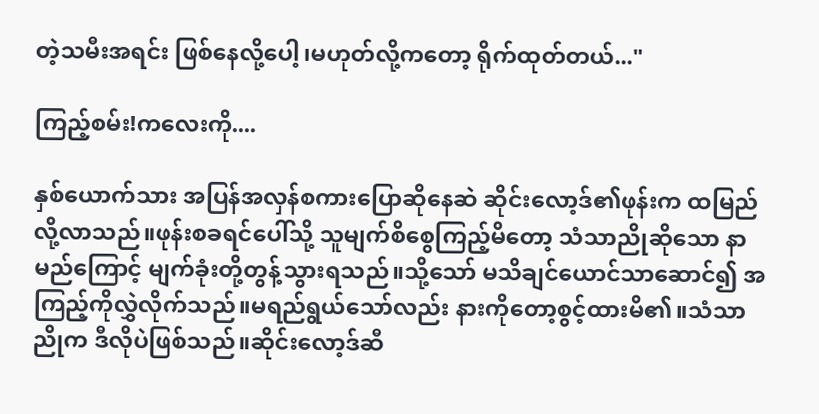တဲ့သမီးအရင်း ဖြစ်နေလို့ပေါ့၊မဟုတ်လို့ကတော့ ရိုက်ထုတ်တယ်..."

ကြည့်စမ်း!ကလေးကို....

နှစ်ယောက်သား အပြန်အလှန်စကားပြောဆိုနေဆဲ ဆိုင်းလော့ဒ်၏ဖုန်းက ထမြည်လို့လာသည်။ဖုန်းစခရင်ပေါ်သို့ သူမျက်စိစွေကြည့်မိတော့ သံသာညိုဆိုသော နာမည်ကြောင့် မျက်ခုံးတို့တွန့်သွားရသည်။သို့သော် မသိချင်ယောင်သာဆောင်၍ အကြည့်ကိုလွှဲလိုက်သည်။မရည်ရွယ်သော်လည်း နားကိုတော့စွင့်ထားမိ၏။သံသာညိုက ဒီလိုပဲဖြစ်သည်။ဆိုင်းလော့ဒ်ဆီ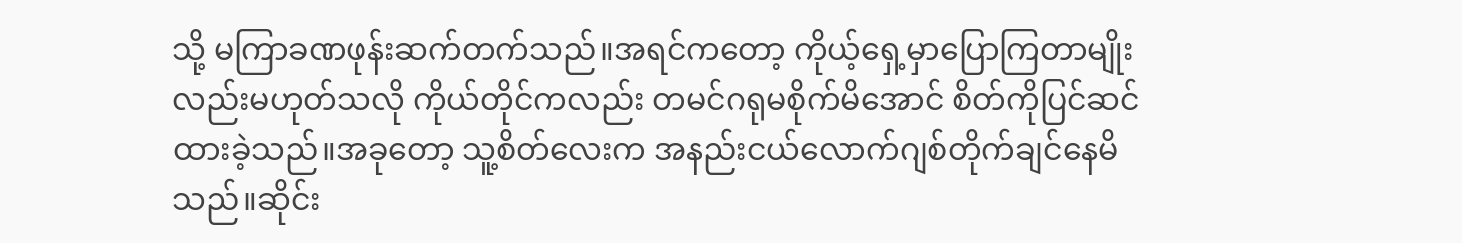သို့ မကြာခဏဖုန်းဆက်တက်သည်။အရင်ကတော့ ကိုယ့်ရှေ့မှာပြော‌ကြတာမျိုးလည်းမဟုတ်သလို ကိုယ်တိုင်ကလည်း တမင်ဂရုမစိုက်မိအောင် စိတ်ကိုပြင်ဆင်ထားခဲ့သည်။အခုတော့ သူ့စိတ်လေးက အနည်းငယ်လောက်ဂျစ်တိုက်ချင်နေမိသည်။ဆိုင်း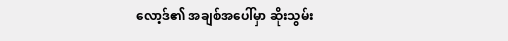လော့ဒ်၏ အချစ်အပေါ်မှာ ဆိုးသွမ်း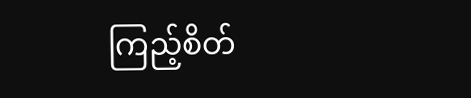ကြည့်စိတ်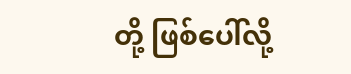တို့ ဖြစ်ပေါ်လို့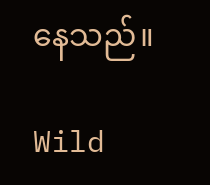နေသည်။

Wild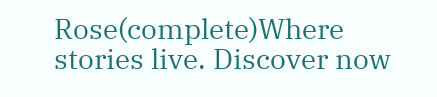Rose(complete)Where stories live. Discover now